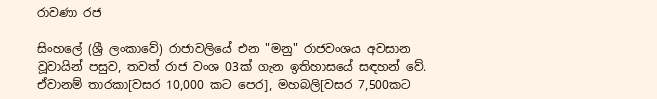රාවණා රජ

සිංහලේ (ශ්‍රී ලංකාවේ) රාජාවලියේ එන "මනු" රාජවංශය අවසාන වූවායින් පසුව, තවත් රාජ වංශ 03ක් ගැන ඉතිහාසයේ සඳහන් වේ. ඒවානම් තාරකා[වසර 10,000 කට පෙර], මහබලි[වසර 7,500කට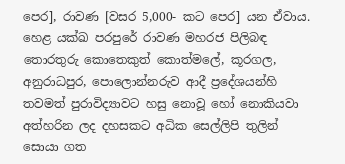පෙර], රාවණ [වසර 5,000- කට පෙර] යන ඒවාය. හෙළ යක්ඛ පරපුරේ රාවණ මහරජ පිලිබඳ තොරතුරු කොතෙකුත් කොත්මලේ, කූරගල, අනුරාධපුර, පොලොන්නරුව ආදී ප්‍රදේශයන්හි තවමත් පුරාවිද්‍යාවට හසු නොවූ හෝ නොකියවා අත්හරින ලද දහසකට අධික සෙල්ලිපි තුලින් සොයා ගත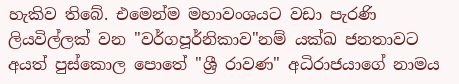හැකිව තිබේ. එමෙන්ම මහාවංශයට වඩා පැරණි ලියවිල්ලක් වන "වර්ගපූර්නිකාව"නම් යක්ඛ ජනතාවට අයත් පුස්කොල පොතේ "ශ්‍රී රාවණ" අධිරාජයාගේ නාමය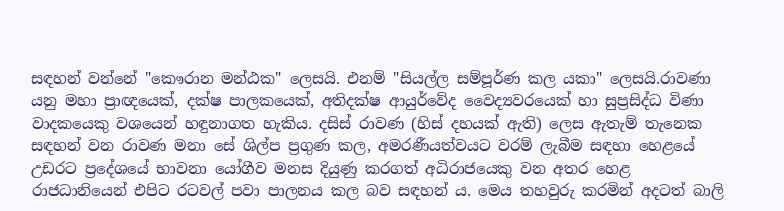සඳහන් වන්නේ "කෞරාන මන්ඨක" ලෙසයි. එනම් "සියල්ල සම්පූර්ණ කල යකා" ලෙසයි.රාවණා යනු මහා ප්‍රාඥයෙක්, දක්ෂ පාලකයෙක්, අතිදක්ෂ ආයුර්වේද වෛද්‍යවරයෙක් හා සුප්‍රසිද්ධ විණා වාදකයෙකු වශයෙන් හඳුනාගත හැකිය. දසිස් රාවණ (හිස් දහයක් ඇති) ලෙස ඇතැම් තැනෙක සඳහන් වන රාවණ මනා සේ ශිල්ප ප්‍රගුණ කල, අමරණීයත්වයට වරම් ලැබීම සඳහා හෙළයේ උඩරට ප්‍රදේශයේ භාවනා යෝගීව මනස දියුණු කරගත් අධිරාජයෙකු වන අතර හෙළ රාජධානියෙන් එපිට රටවල් පවා පාලනය කල බව සඳහන් ය. මෙය තහවුරු කරමින් අදටත් බාලි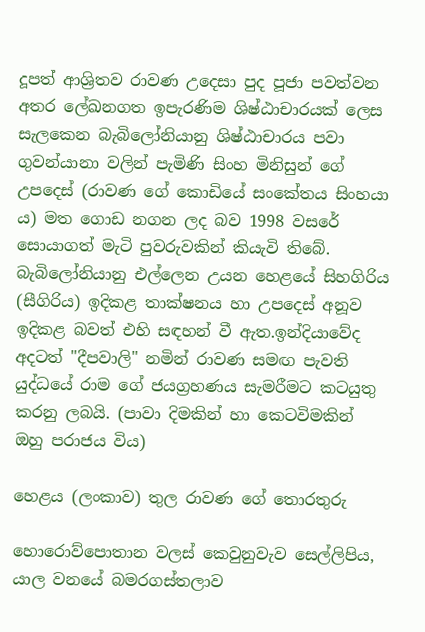දූපත් ආශ්‍රිතව රාවණ උදෙසා පුද පූජා පවත්වන අතර ලේඛනගත ඉපැරණිම ශිෂ්ඨාචාරයක් ලෙස සැලකෙන බැබිලෝනියානු ශිෂ්ඨාචාරය පවා ගුවන්යානා වලින් පැමිණි සිංහ මිනිසුන් ගේ උපදෙස් (රාවණ ගේ කොඩියේ සංකේතය සිංහයා ය) මත ගොඩ නගන ලද බව 1998 වසරේ සොයාගත් මැටි පුවරුවකින් කියැවි තිබේ. බැබිලෝනියානු එල්ලෙන උයන හෙළයේ සිහගිරිය (සීගිරිය) ඉදිකළ තාක්ෂනය හා උපදෙස් අනූව ඉදිකළ බවත් එහි සඳහන් වී ඇත.ඉන්දියාවේද අදටත් "දීපවාලි" නමින් රාවණ සමඟ පැවති යුද්ධයේ රාම ගේ ජයග්‍රහණය සැමරීමට කටයුතු කරනු ලබයි. (පාවා දිමකින් හා කෙටවිමකින් ඔහු පරාජය විය)

හෙළය (ලංකාව) තුල රාවණ ගේ තොරතුරු

හොරොව්පොතාන වලස් කෙවුනුවැව සෙල්ලිපිය, යාල වනයේ බමරගස්තලාව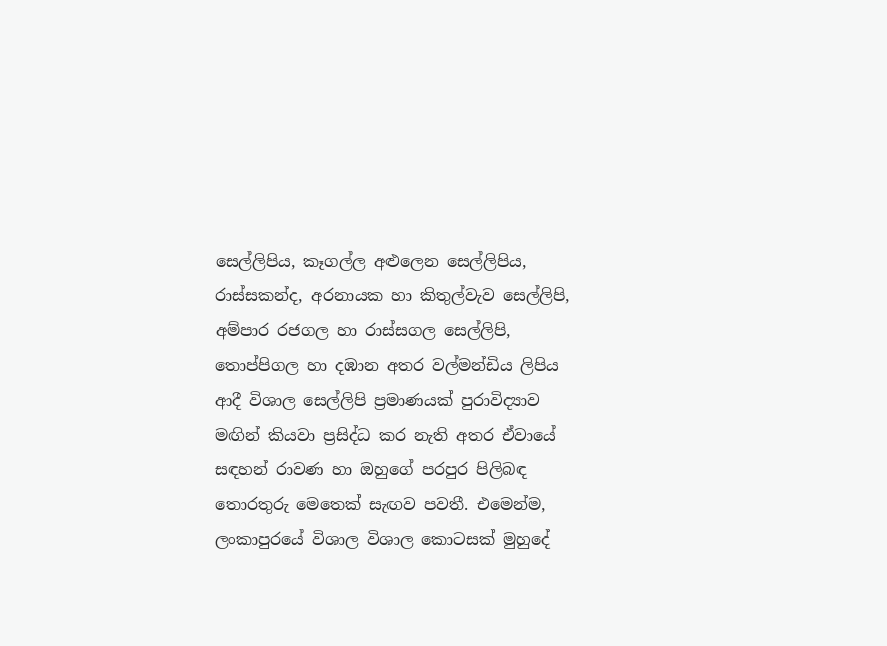සෙල්ලිපිය, කෑගල්ල අළුලෙන සෙල්ලිපිය, රාස්සකන්ද, අරනායක හා කිතුල්වැව සෙල්ලිපි, අම්පාර රජගල හා රාස්සගල සෙල්ලිපි, තොප්පිගල හා දඹාන අතර වල්මන්ඩිය ලිපිය ආදී විශාල සෙල්ලිපි ප්‍රමාණයක් පුරාවිද්‍යාව මඟින් කියවා ප්‍රසිද්ධ කර නැති අතර ඒවායේ සඳහන් රාවණ හා ඔහුගේ පරපුර පිලිබඳ තොරතුරු මෙතෙක් සැඟව පවතී. එමෙන්ම, ලංකාපුරයේ විශාල විශාල කොටසක් මුහුදේ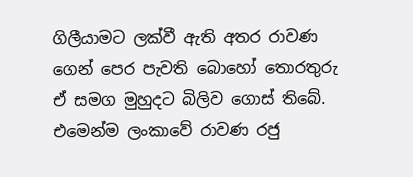ගිලීයාමට ලක්වී ඇති අතර රාවණ ගෙන් පෙර පැවති බොහෝ තොරතුරු ඒ සමග මුහුදට බිලිව ගොස් තිබේ. එමෙන්ම ලංකාවේ රාවණ රජු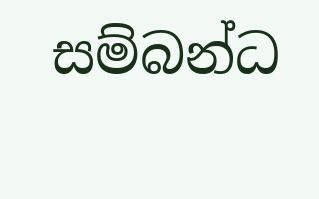සම්බන්ධ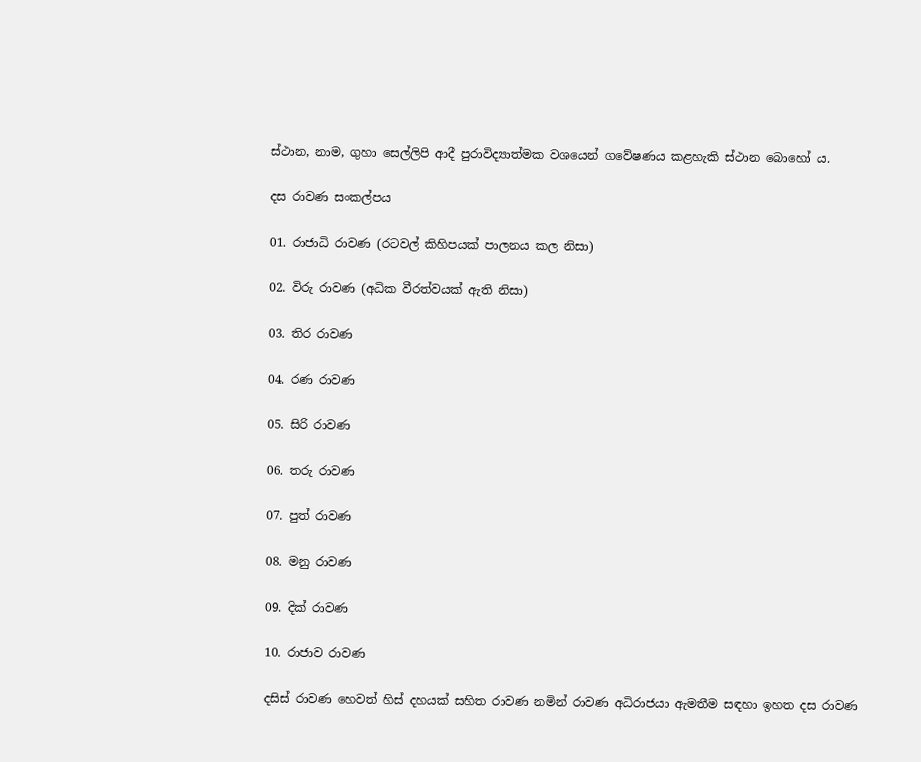ස්ථාන, නාම, ගුහා සෙල්ලිපි ආදී පුරාවිද්‍යාත්මක වශයෙන් ගවේෂණය කළහැකි ස්ථාන බොහෝ ය.

දස රාවණ සංකල්පය

01. රාජාධි රාවණ (රටවල් කිහිපයක් පාලනය කල නිසා)

02. විරු රාවණ (අධික වීරත්වයක් ඇති නිසා)

03. තිර රාවණ

04. රණ රාවණ

05. සිරි රාවණ

06. තරු රාවණ

07. පුත් රාවණ

08. මනු රාවණ

09. දික් රාවණ

10. රාජාව රාවණ

දසිස් රාවණ හෙවත් හිස් දහයක් සහිත රාවණ නමින් රාවණ අධිරාජයා ඇමතීම සඳහා ඉහත දස රාවණ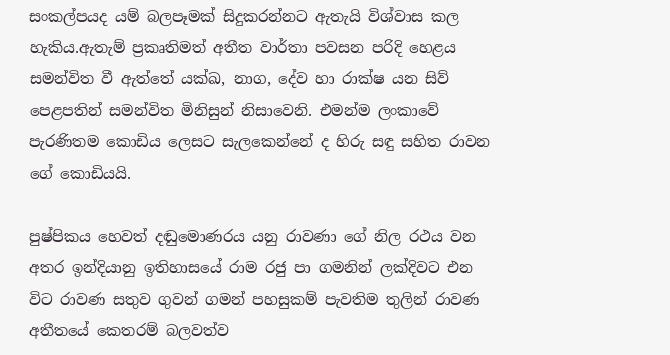සංකල්පයද යම් බලපෑමක් සිදුකරන්නට ඇතැයි විශ්වාස කල හැකිය.ඇතැම් ප්‍රකෘතිමත් අතීත වාර්තා පවසන පරිදි හෙළය සමන්විත වී ඇත්තේ යක්ඛ, නාග, දේව හා රාක්ෂ යන සිව් පෙළපතින් සමන්විත මිනිසුන් නිසාවෙනි. එමන්ම ලංකාවේ පැරණිතම කොඩිය ලෙසට සැලකෙන්නේ ද හිරු සඳු සහිත රාවන ගේ කොඩියයි.

පුෂ්පිකය හෙවත් දඬුමොණරය යනු රාවණා ගේ නිල රථය වන අතර ඉන්දියානු ඉතිහාසයේ රාම රජු පා ගමනින් ලක්දිවට එන විට රාවණ සතුව ගුවන් ගමන් පහසුකම් පැවතිම තුලින් රාවණ අතීතයේ කෙතරම් බලවත්ව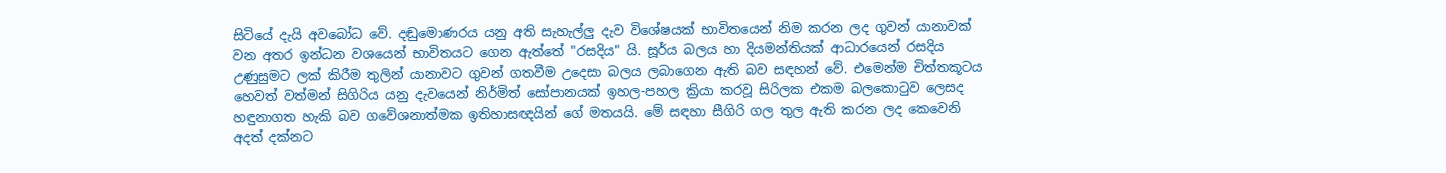සිටියේ දැයි අවබෝධ වේ. දඬුමොණරය යනු අති සැහැල්ලු දැව විශේෂයක් භාවිතයෙන් නිම කරන ලද ගුවන් යානාවක් වන අතර ඉන්ධන වශයෙන් භාවිතයට ගෙන ඇත්තේ "රසදිය" යි. සූර්ය බලය හා දියමන්තියක් ආධාරයෙන් රසදිය උණුසුමට ලක් කිරීම තුලින් යානාවට ගුවන් ගතවීම උදෙසා බලය ලබාගෙන ඇති බව සඳහන් වේ. එමෙන්ම චිත්තකූටය හෙවත් වත්මන් සිගිරිය යනු දැවයෙන් නිර්මිත් සෝපානයක් ඉහල-පහල ක්‍රියා කරවූ සිරිලක එකම බලකොටුව ලෙසද හඳුනාගත හැකි බව ගවේශනාත්මක ඉතිහාසඥයින් ගේ මතයයි. මේ සඳහා සීගිරි ගල තුල ඇති කරන ලද කෙවෙනි අදත් දක්නට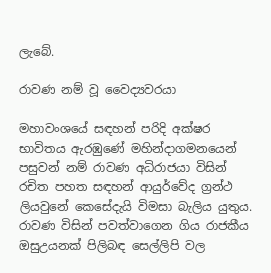ලැබේ.

රාවණ නම් වූ වෛද්‍යවරයා

මහාවංශයේ සඳහන් පරිදි අක්ෂර භාවිතය ඇරඹුණේ මහින්දාගමනයෙන් පසුවන් නම් රාවණ අධිරාජයා විසින් රචිත පහත සඳහන් ආයුර්වේද ග්‍රන්ථ ලියවුනේ කෙසේදැයි විමසා බැලිය යුතුය. රාවණ විසින් පවත්වාගෙන ගිය රාජකීය ඔසුඋයනක් පිලිබඳ සෙල්ලිපි වල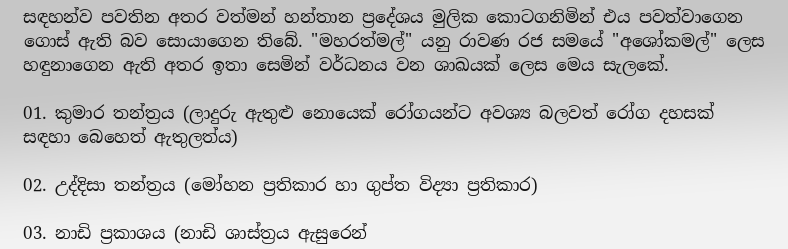සඳහන්ව පවතින අතර වත්මන් හන්තාන ප්‍රදේශය මුලික කොටගනිමින් එය පවත්වාගෙන ගොස් ඇති බව සොයාගෙන තිබේ. "මහරත්මල්" යනු රාවණ රජ සමයේ "අශෝකමල්" ලෙස හඳුනාගෙන ඇති අතර ඉතා සෙමින් වර්ධනය වන ශාඛයක් ලෙස මෙය සැලකේ.

01. කුමාර තන්ත්‍රය (ලාදුරු ඇතුළු නොයෙක් රෝගයන්ට අවශ්‍ය බලවත් රෝග දහසක් සඳහා බෙහෙත් ඇතුලත්ය)

02. උද්දිසා තන්ත්‍රය (මෝහන ප්‍රතිකාර හා ගුප්ත විද්‍යා ප්‍රතිකාර)

03. නාඩි ප්‍රකාශය (නාඩි ශාස්ත්‍රය ඇසුරෙන්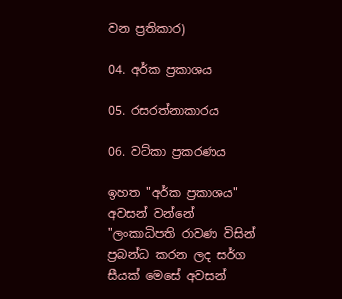වන ප්‍රතිකාර)

04. අර්ක ප්‍රකාශය

05. රසරත්නාකාරය

06. වට්කා ප්‍රකරණය

ඉහත "අර්ක ප්‍රකාශය" අවසන් වන්නේ "ලංකාධිපති රාවණ විසින් ප්‍රබන්ධ කරන ලද සර්ග සීයක් මෙසේ අවසන්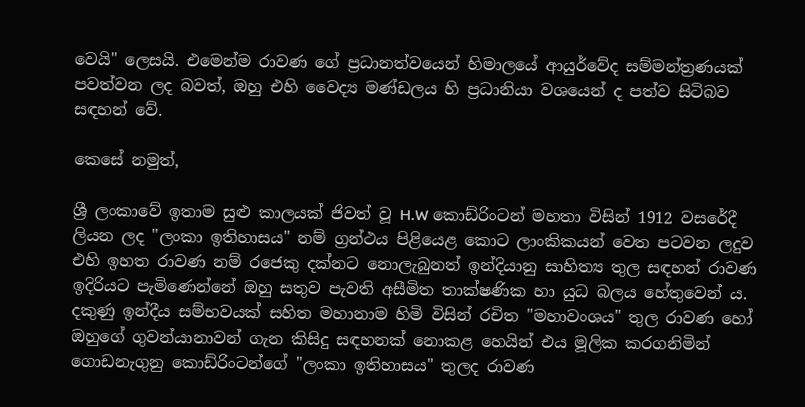වෙයි" ලෙසයි. එමෙන්ම රාවණ ගේ ප්‍රධානත්වයෙන් හිමාලයේ ආයුර්වේද සම්මන්ත්‍රණයක් පවත්වන ලද බවත්, ඔහු එහි වෛද්‍ය මණ්ඩලය හි ප්‍රධානියා වශයෙන් ද පත්ව සිටිබව සඳහන් වේ.

කෙසේ නමුත්,

ශ්‍රී ලංකාවේ ඉතාම සුළු කාලයක් ජිවත් වූ H.W කොඩ්රිංටන් මහතා විසින් 1912 වසරේදී ලියන ලද "ලංකා ඉතිහාසය" නම් ග්‍රන්ථය පිළියෙළ කොට ලාංකිකයන් වෙත පටවන ලදුව එහි ඉහත රාවණ නම් රජෙකු දක්නට නොලැබුනත් ඉන්දියානු සාහිත්‍ය තුල සඳහන් රාවණ ඉදිරියට පැමිණෙන්නේ ඔහු සතුව පැවති අසීමිත තාක්ෂණික හා යුධ බලය හේතුවෙන් ය. දකුණු ඉන්දීය සම්භවයක් සහිත මහානාම හිමි විසින් රචිත "මහාවංශය" තුල රාවණ හෝ ඔහුගේ ගුවන්යානාවන් ගැන කිසිදු සඳහනක් නොකළ හෙයින් එය මූලික කරගනිමින් ගොඩනැගුනු කොඩ්රිංටන්ගේ "ලංකා ඉතිහාසය" තුලද රාවණ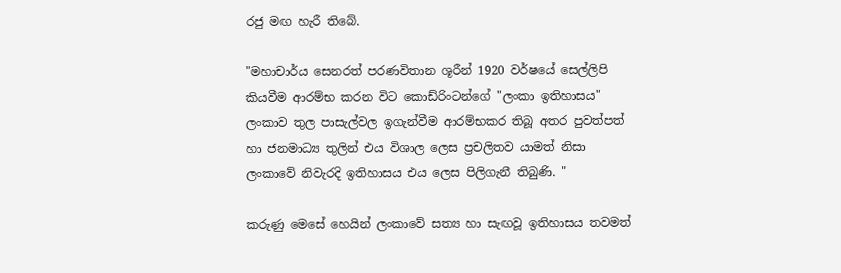රජු මඟ හැරී තිබේ.

"මහාචාර්ය සෙනරත් පරණවිතාන ශූරීන් 1920 වර්ෂයේ සෙල්ලිපි කියවීම ආරම්භ කරන විට කොඩ්රිංටන්ගේ "ලංකා ඉතිහාසය" ලංකාව තුල පාසැල්වල ඉගැන්වීම ආරම්භකර තිබූ අතර පුවත්පත් හා ජනමාධ්‍ය තුලින් එය විශාල ලෙස ප්‍රචලිතව යාමත් නිසා ලංකාවේ නිවැරදි ඉතිහාසය එය ලෙස පිලිගැනී තිබුණි. "

කරුණු මෙසේ හෙයින් ලංකාවේ සත්‍ය හා සැඟවූ ඉතිහාසය තවමත්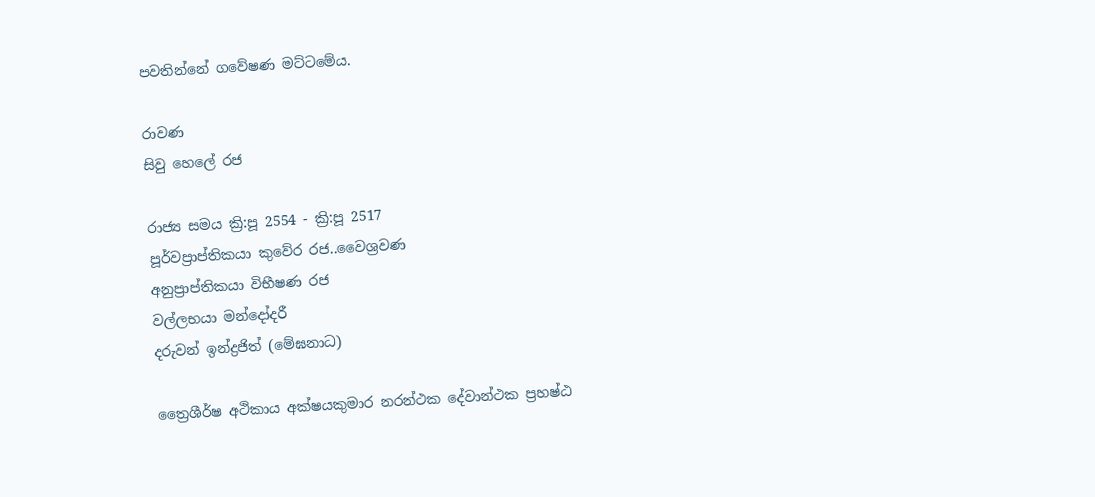පවතින්නේ ගවේෂණ මට්ටමේය.

රාවණ
සිවු හෙලේ රජ

රාජ්‍ය සමය ක්‍රි:පූ 2554 - ක්‍රි:පූ 2517
පූර්වප්‍රාප්තිකයා කුවේර රජ..වෛශ්‍රවණ
අනුප්‍රාප්තිකයා විභීෂණ රජ
වල්ලභයා මන්දෝදරී
දරුවන් ඉන්ද්‍රජිත් (මේඝනාධ)

ත්‍රෛශීර්ෂ අථිකාය අක්ෂයකුමාර නරන්ථක දේවාන්ථක ප්‍රහෂ්ඨ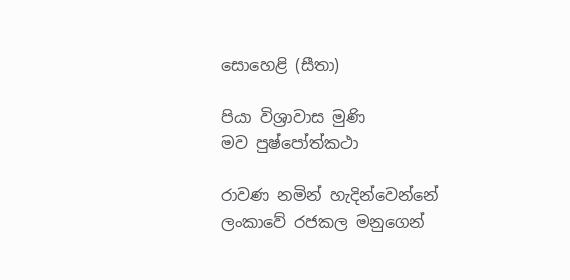සොහෙළි (සීතා)

පියා විශ්‍රාවාස මුණි
මව පුෂ්පෝත්කථා

රාවණ නමින් හැදින්වෙන්නේ ලංකාවේ රජකල මනුගෙන්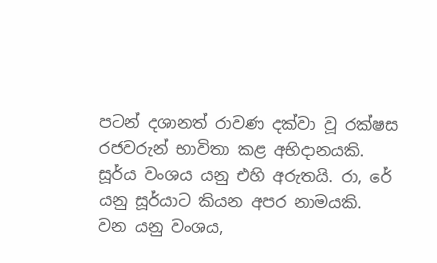පටන් දශානත් රාවණ දක්වා වූ රක්ෂස රජවරුන් භාවිතා කළ අභිදානයකි. සූර්ය වංශය යනු එහි අරුතයි. රා, රේ යනු සූර්යාට කියන අපර නාමයකි. වන යනු වංශය,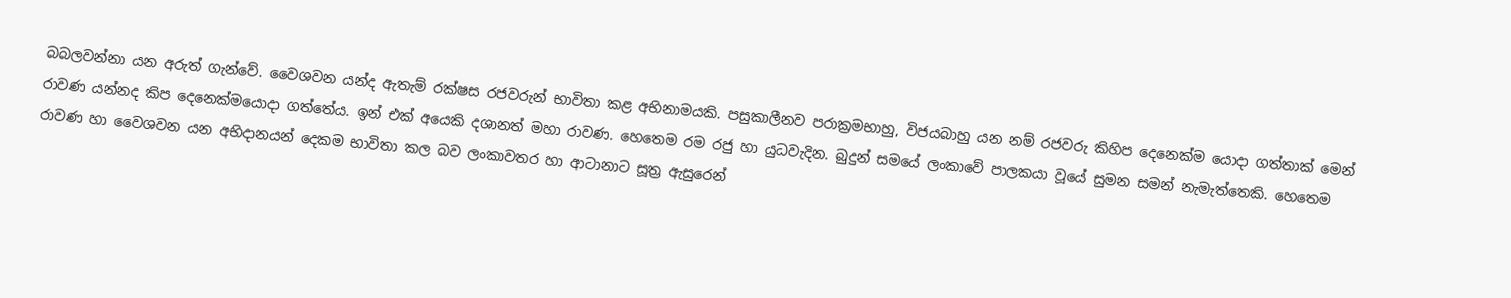බබලවන්නා යන අරුත් ගැන්වේ. වෛශවන යන්ද ඇතැම් රක්ෂස රජවරුන් භාවිතා කළ අභිනාමයකි. පසුකාලීනව පරාක්‍රමභාහු, විජයබාහු යන නම් රජවරු කිහිප දෙනෙක්ම යොදා ගත්තාක් මෙන් රාවණ යන්නද කිප දෙනෙක්මයොදා ගත්තේය. ඉන් එක් අයෙකි දශානත් මහා රාවණ. හෙතෙම රම රජු හා යුධවැදින. බුදුන් සමයේ ලංකාවේ පාලකයා වූයේ සුමන සමන් නැමැත්තෙකි. හෙතෙම රාවණ හා වෛශවන යන අභිදානයන් දෙකම භාවිතා කල බව ලංකාවතර හා ආටානාට සූත්‍ර ඇසුරෙන්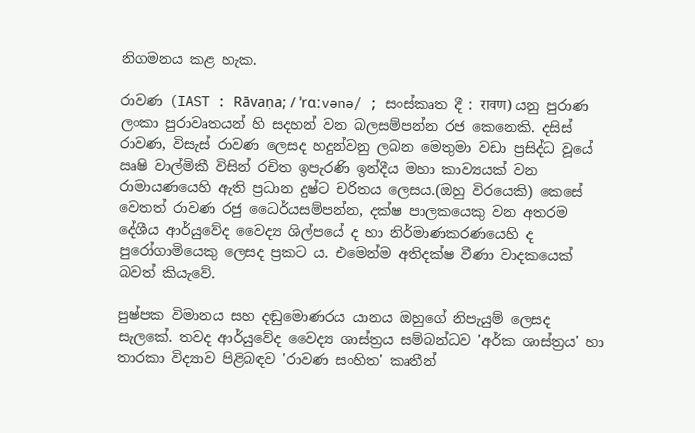නිගමනය කළ හැක.

රාවණ (IAST : Rāvaṇa; / ˈrɑːvənə/ ; සංස්කෘත දී : रावण) යනු පුරාණ ලංකා පුරාවෘතයන් හි සදහන් වන බලසම්පන්න රජ කෙනෙකි. දසිස් රාවණ, විසැස් රාවණ ලෙසද හදුන්වනු ලබන මෙතුමා වඩා ප්‍රසිද්ධ වූයේ ඍෂි වාල්මිකී විසින් රචිත ඉපැරණි ඉන්දීය මහා කාව්‍යයක් වන රාමායණයෙහි ඇති ප්‍රධාන දුෂ්ට චරිතය ලෙසය.(ඔහු විරයෙකි) කෙසේ වෙතත් රාවණ රජු ධෛර්යසම්පන්න, දක්ෂ පාලකයෙකු වන අතරම දේශීය ආර්යුවේද වෛද්‍ය ශිල්පයේ ද හා නිර්මාණකරණයෙහි ද පුරෝගාමියෙකු ලෙසද ප්‍රකට ය. එමෙන්ම අතිදක්ෂ වීණා වාදකයෙක් බවත් කියැවේ.

පුෂ්පක විමානය සහ දඬුමොණරය යානය ඔහුගේ නිපැයුම් ලෙසද සැලකේ. තවද ආර්යුවේද වෛද්‍ය ශාස්ත්‍රය සම්බන්ධව 'අර්ක ශාස්ත්‍රය' හා තාරකා විද්‍යාව පිළිබඳව 'රාවණ සංහිත' කෘතීන්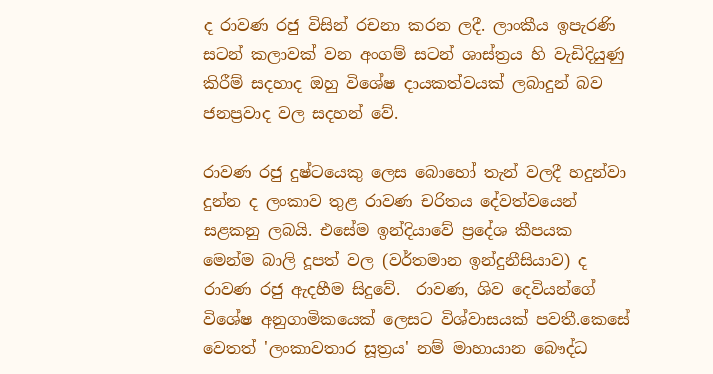ද රාවණ රජු විසින් රචනා කරන ලදී. ලාංකීය ඉපැරණි සටන් කලාවක් වන අංගම් සටන් ශාස්ත්‍රය හි වැඩිදියුණු කිරීම් සදහාද ඔහු විශේෂ දායකත්වයක් ලබාදුන් බව ජනප්‍රවාද වල සදහන් වේ.

රාවණ රජු දුෂ්ටයෙකු ලෙස බොහෝ තැන් වලදී හදුන්වා දුන්න ද ලංකාව තුළ රාවණ චරිතය දේවත්වයෙන් සළකනු ලබයි. එසේම ඉන්දියාවේ ප්‍රදේශ කීපයක මෙන්ම බාලි දූපත් වල (වර්තමාන ඉන්දුනීසියාව) ද රාවණ රජු ඇදහීම සිදුවේ.  රාවණ, ශිව දෙවියන්ගේ විශේෂ අනුගාමිකයෙක් ලෙසට විශ්වාසයක් පවතී.කෙසේ වෙතත් 'ලංකාවතාර සූත්‍රය' නම් මාහායාන බෞද්ධ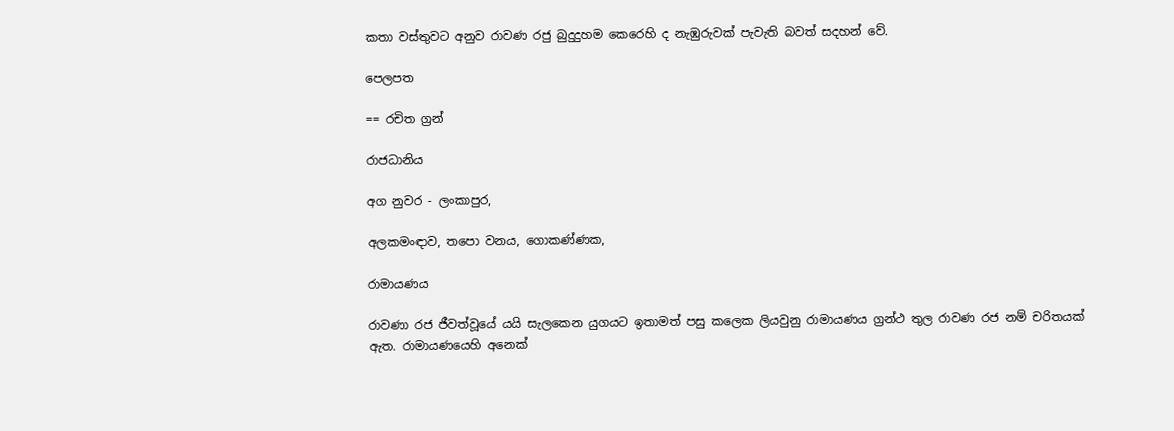කතා වස්තුවට අනුව රාවණ රජු බුදුදුහම කෙරෙහි ද නැඹුරුවක් පැවැති බවත් සදහන් වේ.

පෙලපත

== රචිත ග්‍රන්

රාජධානිය

අග නුවර - ලංකාපුර,

අලකමංඳාව, තපො වනය, ගොකණ්ණක,

රාමායණය

රාවණා රජ ජීවත්වූයේ යයි සැලකෙන යුගයට ඉතාමත් පසු කලෙක ලියවුනු රාමායණය ග්‍රන්ථ තුල රාවණ රජ නම් චරිතයක් ඇත. රාමායණයෙහි අනෙක්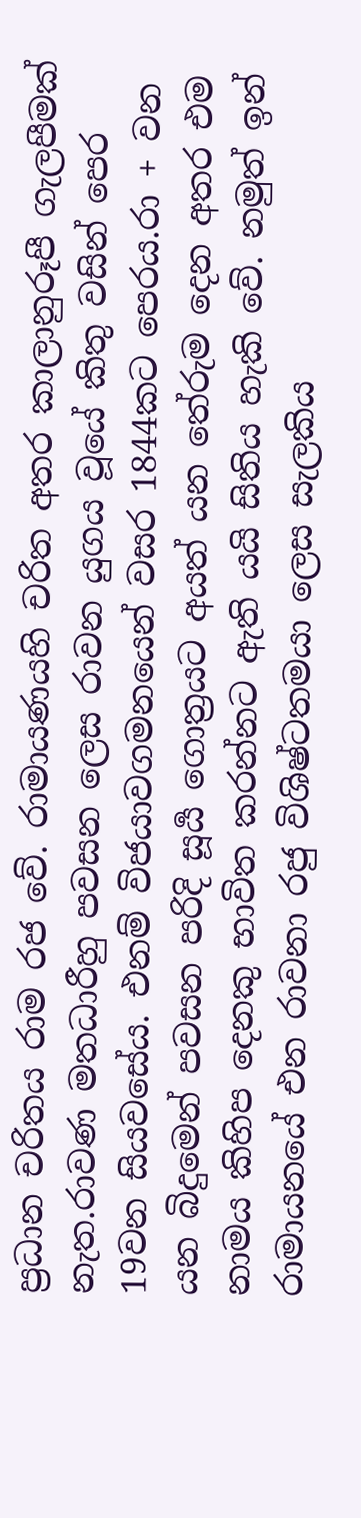ප්‍රධාන චරිතය රාම රජ වේ. රාමායණයහි චරිත අතර කාලානුරූපී ගැලපීමක් නැත.රාවණ මතධාරීහු පවසන ලෙස රාවන යුගය වූයේ කිතු වසින් පෙර 19වන සියවසේය. එනම් විජයාවගමනයෙන් වසර 1844කට පෙරය.රා + වන යන බිදුමෙන් පවසන පරිදි සූර්‍ය ගොත්‍රයට අයත් යන තේරුම දෙන අතර එම නාමය කිහිප දෙනකු භාවිත කරන්නට ඇති යයි සිතිය හැකි වේ. නමුත් ඉන් රාමායනයේ එන රාවනා රජු විශිෂ්ටතමයා ලෙස සැලකිය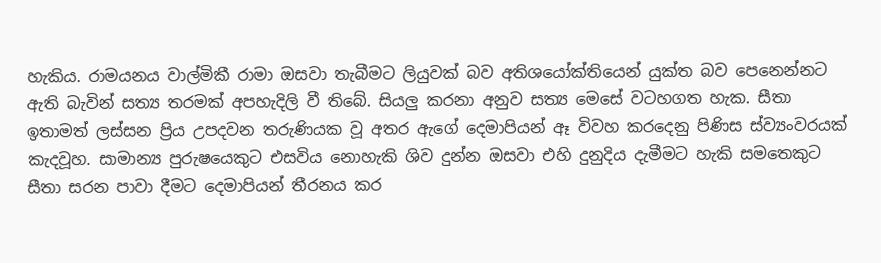හැකිය. රාමයනය වාල්මිකී රාමා ඔසවා තැබීමට ලියුවක් බව අතිශයෝක්තියෙන් යුක්ත බව පෙනෙන්නට ඇති බැවින් සත්‍ය තරමක් අපහැදිලි වී තිබේ. සියලු කරනා අනුව සත්‍ය මෙසේ වටහගත හැක. සීතා ඉතාමත් ලස්සන ප්‍රිය උපදවන තරුණියක වූ අතර ඇගේ දෙමාපියන් ඈ විවහ කරදෙනු පිණිස ස්ව්‍යංවරයක් කැදවූහ. සාමාන්‍ය පුරුෂයෙකුට එසවිය නොහැකි ශිව දුන්න ඔසවා එහි දුනුදිය දැමීමට හැකි සමතෙකුට සීතා සරන පාවා දීමට දෙමාපියන් තීරනය කර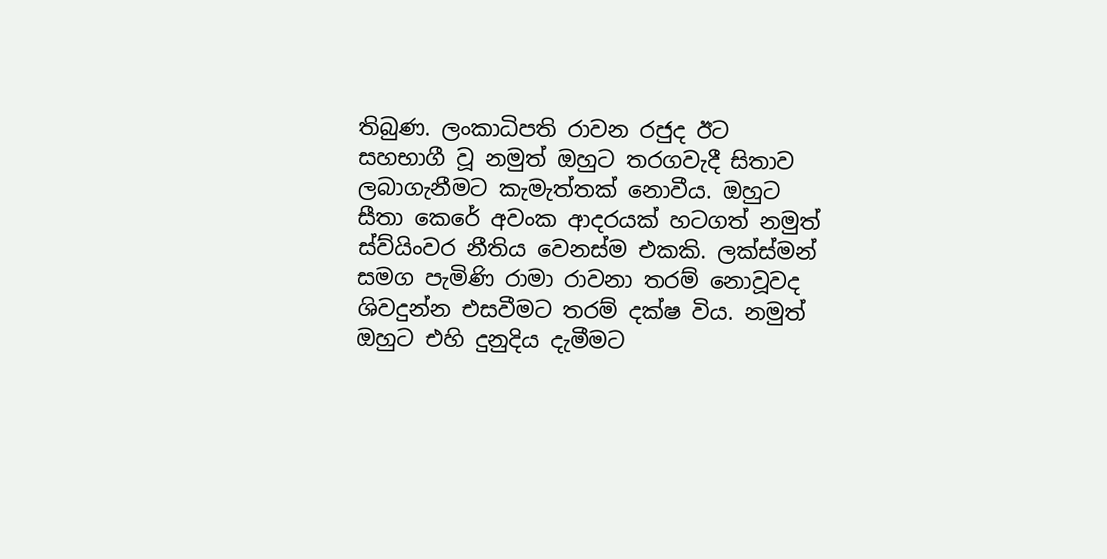තිබුණ. ලංකාධිපති රාවන රජුද ඊට සහභාගී වූ නමුත් ඔහුට තරගවැදී සිතාව ලබාගැනීමට කැමැත්තක් නොවීය. ඔහුට සීතා කෙරේ අවංක ආදරයක් හටගත් නමුත් ස්ව්යිංවර නීතිය වෙනස්ම එකකි. ලක්ස්මන් සමග පැමිණි රාමා රාවනා තරම් නොවූවද ශිවදුන්න එසවීමට තරම් දක්ෂ විය. නමුත් ඔහුට එහි දුනුදිය දැමීමට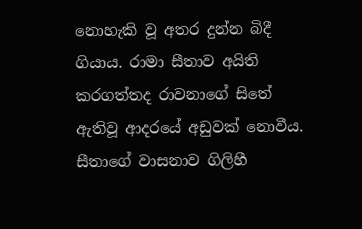නොහැකි වූ අතර දුන්න බිදී ගියාය. රාමා සීතාව අයිති කරගත්තද රාවනාගේ සිතේ ඇතිවූ ආදරයේ අඩුවක් නොවීය. සීතාගේ වාසනාව ගිලිහී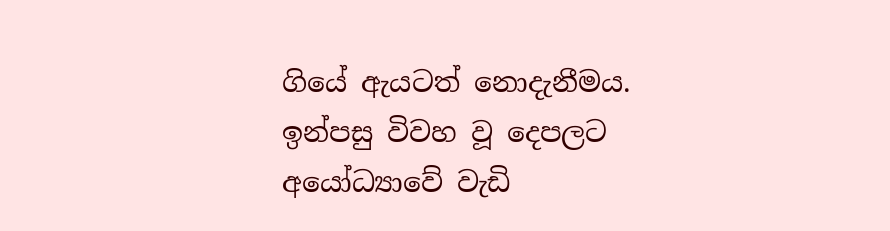ගියේ ඇයටත් නොදැනීමය. ඉන්පසු විවහ වූ දෙපලට අයෝධ්‍යාවේ වැඩි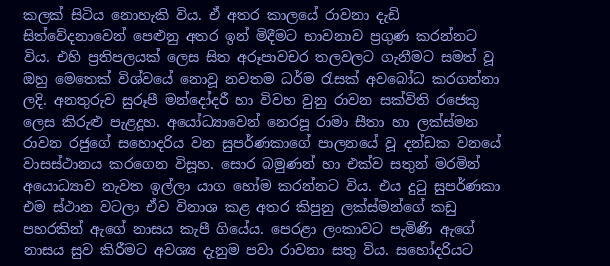කලක් සිටිය නොහැකි විය. ඒ අතර කාලයේ රාවනා දැඩි සිත්වේදනාවෙන් පෙළුනු අතර ඉන් මිදීමට භාවනාව ප්‍රගුණ කරන්නට විය. එහි ප්‍රතිපලයක් ලෙස සිත අරූපාවචර තලවලට ගැනීමට සමත් වූ ඔහු මෙතෙක් විශ්වයේ නොවූ නවතම ධර්ම රැසක් අවබෝධ කරගන්නා ලදි. අනතුරුව සුරූපී මන්දෝදරී හා විවහ වුනු රාවන සක්විති රජෙකු ලෙස කිරුළු පැළදූහ. අයෝධ්‍යාවෙන් නෙරපූ රාමා සීතා හා ලක්ස්මන රාවන රජුගේ සහොදරිය වන සුපර්ණකාගේ පාලනයේ වූ දන්ඩක වනයේ වාසස්ථානය කරගෙන විසූහ. සොර බමුණන් හා එක්ව සතුන් මරමින් අයොධ්‍යාව නැවත ඉල්ලා යාග හෝම කරන්නට විය. එය දුටු සුපර්ණකා එම ස්ථාන වටලා ඒව විනාශ කළ අතර කිපුනු ලක්ස්මන්ගේ කඩු පහරකින් ඇගේ නාසය කැපී ගියේය. පෙරළා ලංකාවට පැමිණි ඇගේ නාසය සුව කිරීමට අවශ්‍ය දැනුම පවා රාවනා සතු විය. සහෝදරියට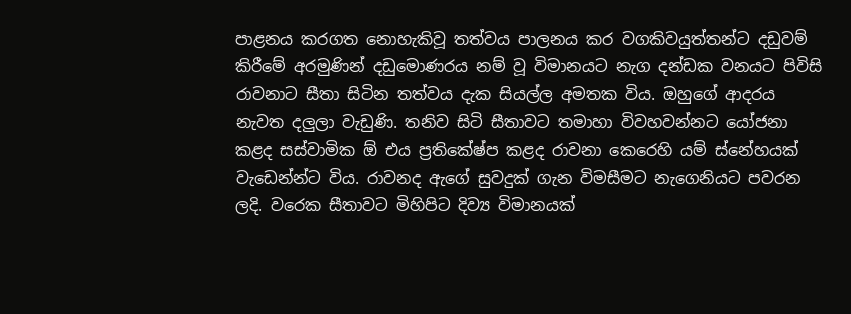පාළනය කරගත නොහැකිවූ තත්වය පාලනය කර වගකිවයුත්තන්ට දඩුවම් කිරීමේ අරමුණින් දඩුමොණරය නම් වූ විමානයට නැග දන්ඩක වනයට පිවිසි රාවනාට සීතා සිටින තත්වය දැක සියල්ල අමතක විය. ඔහුගේ ආදරය නැවත දලුලා වැඩුණි. තනිව සිටි සීතාවට තමාහා විවහවන්නට යෝජනා කළද සස්වාමික ඕ එය ප්‍රතිකේෂ්ප කළද රාවනා කෙරෙහි යම් ස්නේහයක් වැඩෙන්න්ට විය. රාවනද ඇගේ සුවදුක් ගැන විමසීමට නැගෙනියට පවරන ලදි. වරෙක සීතාවට මිහිපිට දිව්‍ය විමානයක්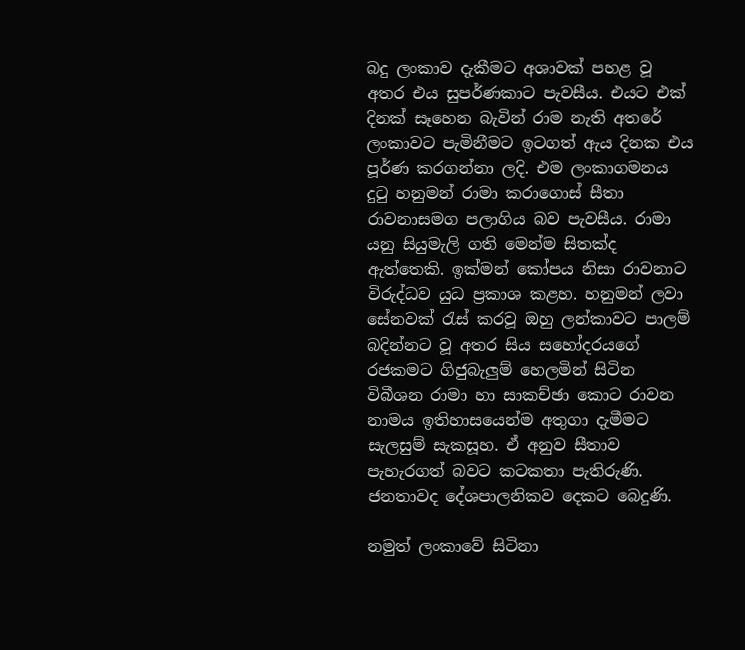බදු ලංකාව දැකීමට අශාවක් පහළ වූ අතර එය සුපර්ණකාට පැවසීය. එයට එක් දිනක් සෑහෙන බැවින් රාම නැති අතරේ ලංකාවට පැමිනීමට ඉටගත් ඇය දිනක එය පූර්ණ කරගන්නා ලදි. එම ලංකාගමනය දුටු හනුමන් රාමා කරාගොස් සීතා රාවනාසමග පලාගිය බව පැවසීය. රාමා යනු සියුමැලි ගති මෙන්ම සිතක්ද ඇත්තෙකි. ඉක්මන් කෝපය නිසා රාවනාට විරුද්ධව යුධ ප්‍රකාශ කළහ. හනුමන් ලවා සේනවක් රැස් කරවූ ඔහු ලන්කාවට පාලම් බදින්නට වූ අතර සිය සහෝදරයගේ රජකමට ගිජුබැලුම් හෙලමින් සිටින විබීශන රාමා හා සාකච්ඡා කොට රාවන නාමය ඉතිහාසයෙන්ම අතුගා දැමීමට සැලසුම් සැකසූහ. ඒ අනුව සීතාව පැහැරගත් බවට කටකතා පැතිරුණි. ජනතාවද දේශපාලනිකව දෙකට බෙදුණි.

නමුත් ලංකාවේ සිටිනා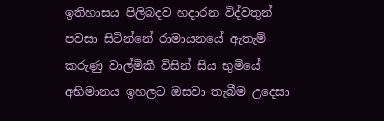ඉතිහාසය පිලිබදව හදාරන විද්වතුන් පවසා සිටින්නේ රාමායනයේ ඇතැම් කරුණු වාල්මිකී විසින් සිය භුමියේ අභිමානය ඉහලට ඔසවා තැබීම උදෙසා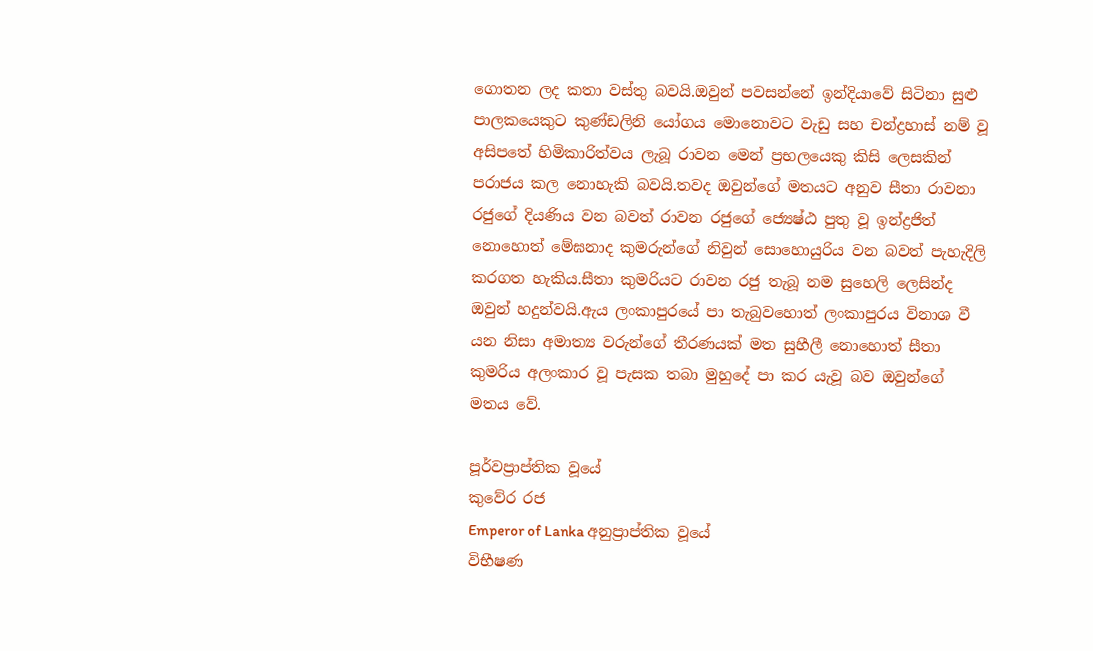ගොතන ලද කතා වස්තු බවයි.ඔවුන් පවසන්නේ ඉන්දියාවේ සිටිනා සුළු පාලකයෙකුට කුණ්ඩලිනි යෝගය මොනොවට වැඩු සහ චන්ද්‍රහාස් නම් වූ අසිපතේ හිමිකාරිත්වය ලැබූ රාවන මෙන් ප්‍රභලයෙකු කිසි ලෙසකින් පරාජය කල නොහැකි බවයි.තවද ඔවුන්ගේ මතයට අනුව සීතා රාවනා රජුගේ දියණිය වන බවත් රාවන රජුගේ ජ්‍යෙෂ්ඨ පුතු වූ ඉන්ද්‍රජිත් නොහොත් මේඝනාද කුමරුන්ගේ නිවුන් සොහොයුරිය වන බවත් පැහැදිලි කරගත හැකිය.සීතා කුමරියට රාවන රජු තැබූ නම සුහෙලි ලෙසින්ද ඔවුන් හදුන්වයි.ඇය ලංකාපුරයේ පා තැබුවහොත් ලංකාපුරය විනාශ වී යන නිසා අමාත්‍ය වරුන්ගේ තීරණයක් මත සුහීලී නොහොත් සීතා කුමරිය අලංකාර වූ පැසක තබා මුහුදේ පා කර යැවූ බව ඔවුන්ගේ මතය වේ.

පූර්වප්‍රාප්තික වූයේ
කුවේර රජ
Emperor of Lanka අනුප්‍රාප්තික වූයේ
විභීෂණ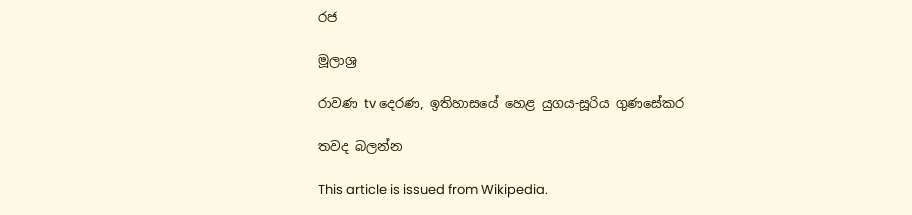රජ

මූලාශ්‍ර

රාවණ tv දෙරණ, ඉතිහාසයේ හෙළ යුගය-සූරිය ගුණසේකර

තවද බලන්න

This article is issued from Wikipedia.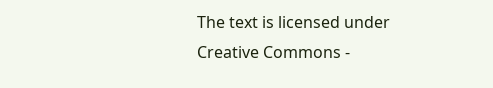The text is licensed under Creative Commons -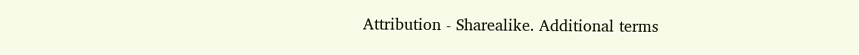Attribution - Sharealike. Additional terms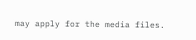may apply for the media files.